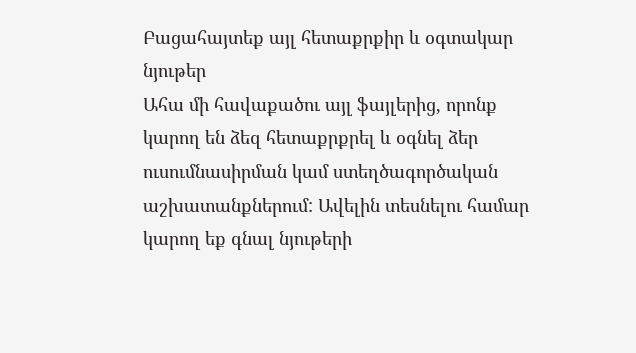Բացահայտեք այլ հետաքրքիր և օգտակար նյութեր
Ահա մի հավաքածու այլ ֆայլերից, որոնք կարող են ձեզ հետաքրքրել և օգնել ձեր ուսումնասիրման կամ ստեղծագործական աշխատանքներում: Ավելին տեսնելու համար կարող եք գնալ նյութերի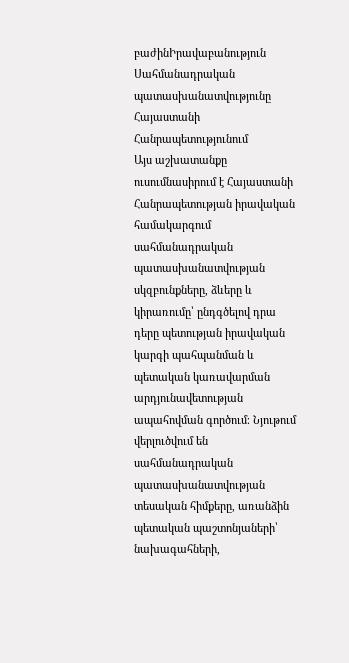բաժինԻրավաբանություն
Սահմանադրական պատասխանատվությունը Հայաստանի Հանրապետությունում
Այս աշխատանքը ուսումնասիրում է Հայաստանի Հանրապետության իրավական համակարգում սահմանադրական պատասխանատվության սկզբունքները, ձևերը և կիրառումը՝ ընդգծելով դրա դերը պետության իրավական կարգի պահպանման և պետական կառավարման արդյունավետության ապահովման գործում։ Նյութում վերլուծվում են սահմանադրական պատասխանատվության տեսական հիմքերը, առանձին պետական պաշտոնյաների՝ նախագահների,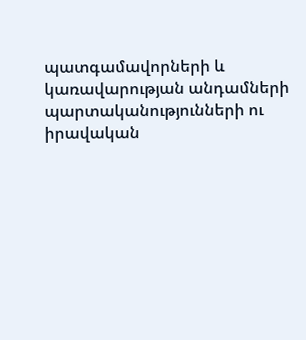պատգամավորների և կառավարության անդամների պարտականությունների ու իրավական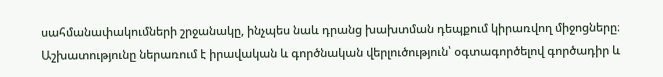սահմանափակումների շրջանակը, ինչպես նաև դրանց խախտման դեպքում կիրառվող միջոցները։ Աշխատությունը ներառում է իրավական և գործնական վերլուծություն՝ օգտագործելով գործադիր և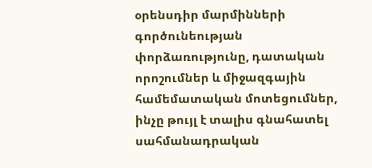օրենսդիր մարմինների գործունեության փորձառությունը, դատական որոշումներ և միջազգային համեմատական մոտեցումներ, ինչը թույլ է տալիս գնահատել սահմանադրական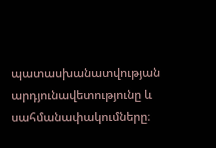պատասխանատվության արդյունավետությունը և սահմանափակումները։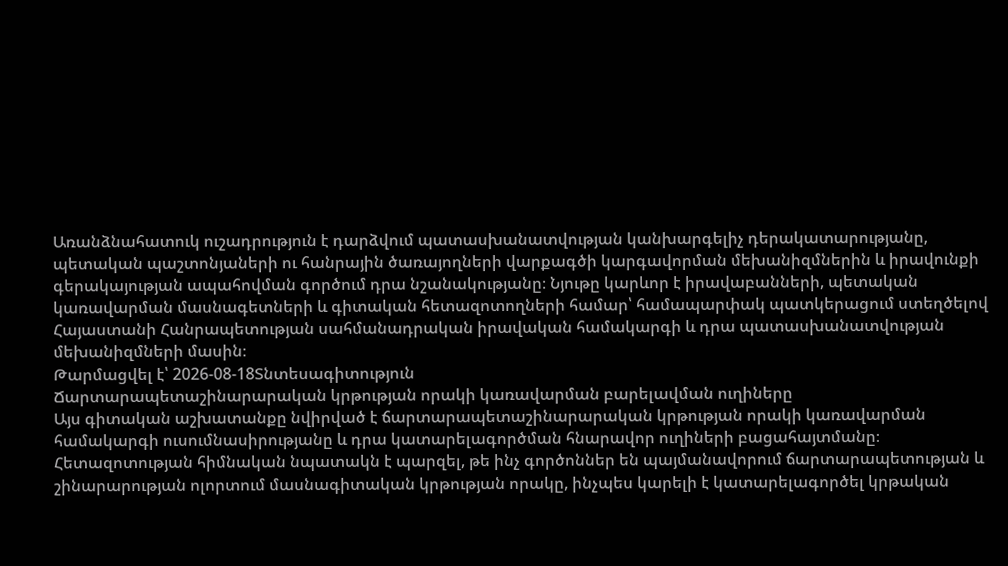Առանձնահատուկ ուշադրություն է դարձվում պատասխանատվության կանխարգելիչ դերակատարությանը, պետական պաշտոնյաների ու հանրային ծառայողների վարքագծի կարգավորման մեխանիզմներին և իրավունքի գերակայության ապահովման գործում դրա նշանակությանը։ Նյութը կարևոր է իրավաբանների, պետական կառավարման մասնագետների և գիտական հետազոտողների համար՝ համապարփակ պատկերացում ստեղծելով Հայաստանի Հանրապետության սահմանադրական իրավական համակարգի և դրա պատասխանատվության մեխանիզմների մասին։
Թարմացվել է՝ 2026-08-18Տնտեսագիտություն
Ճարտարապետաշինարարական կրթության որակի կառավարման բարելավման ուղիները
Այս գիտական աշխատանքը նվիրված է ճարտարապետաշինարարական կրթության որակի կառավարման համակարգի ուսումնասիրությանը և դրա կատարելագործման հնարավոր ուղիների բացահայտմանը։ Հետազոտության հիմնական նպատակն է պարզել, թե ինչ գործոններ են պայմանավորում ճարտարապետության և շինարարության ոլորտում մասնագիտական կրթության որակը, ինչպես կարելի է կատարելագործել կրթական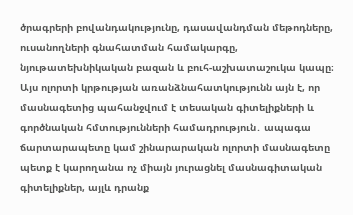ծրագրերի բովանդակությունը, դասավանդման մեթոդները, ուսանողների գնահատման համակարգը, նյութատեխնիկական բազան և բուհ-աշխատաշուկա կապը։ Այս ոլորտի կրթության առանձնահատկությունն այն է, որ մասնագետից պահանջվում է տեսական գիտելիքների և գործնական հմտությունների համադրություն․ ապագա ճարտարապետը կամ շինարարական ոլորտի մասնագետը պետք է կարողանա ոչ միայն յուրացնել մասնագիտական գիտելիքներ, այլև դրանք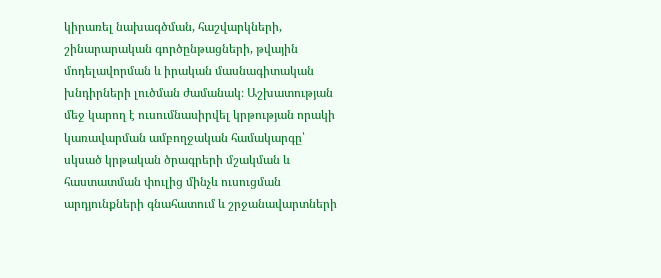կիրառել նախագծման, հաշվարկների, շինարարական գործընթացների, թվային մոդելավորման և իրական մասնագիտական խնդիրների լուծման ժամանակ։ Աշխատության մեջ կարող է ուսումնասիրվել կրթության որակի կառավարման ամբողջական համակարգը՝ սկսած կրթական ծրագրերի մշակման և հաստատման փուլից մինչև ուսուցման արդյունքների գնահատում և շրջանավարտների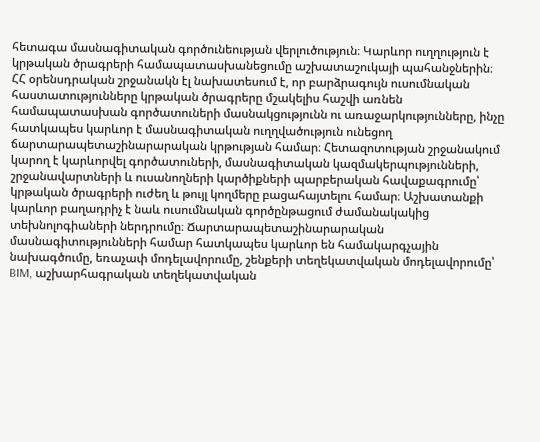հետագա մասնագիտական գործունեության վերլուծություն։ Կարևոր ուղղություն է կրթական ծրագրերի համապատասխանեցումը աշխատաշուկայի պահանջներին։ ՀՀ օրենսդրական շրջանակն էլ նախատեսում է, որ բարձրագույն ուսումնական հաստատությունները կրթական ծրագրերը մշակելիս հաշվի առնեն համապատասխան գործատուների մասնակցությունն ու առաջարկությունները, ինչը հատկապես կարևոր է մասնագիտական ուղղվածություն ունեցող ճարտարապետաշինարարական կրթության համար։ Հետազոտության շրջանակում կարող է կարևորվել գործատուների, մասնագիտական կազմակերպությունների, շրջանավարտների և ուսանողների կարծիքների պարբերական հավաքագրումը՝ կրթական ծրագրերի ուժեղ և թույլ կողմերը բացահայտելու համար։ Աշխատանքի կարևոր բաղադրիչ է նաև ուսումնական գործընթացում ժամանակակից տեխնոլոգիաների ներդրումը։ Ճարտարապետաշինարարական մասնագիտությունների համար հատկապես կարևոր են համակարգչային նախագծումը, եռաչափ մոդելավորումը, շենքերի տեղեկատվական մոդելավորումը՝ BIM, աշխարհագրական տեղեկատվական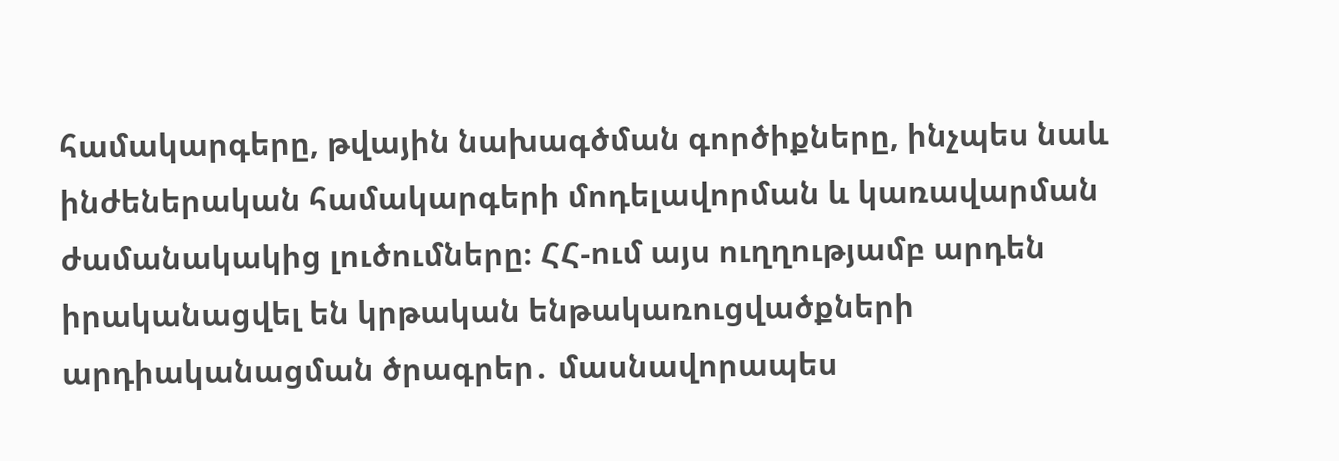համակարգերը, թվային նախագծման գործիքները, ինչպես նաև ինժեներական համակարգերի մոդելավորման և կառավարման ժամանակակից լուծումները։ ՀՀ-ում այս ուղղությամբ արդեն իրականացվել են կրթական ենթակառուցվածքների արդիականացման ծրագրեր․ մասնավորապես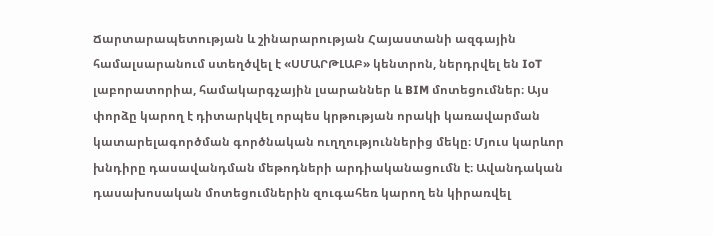Ճարտարապետության և շինարարության Հայաստանի ազգային համալսարանում ստեղծվել է «ՍՄԱՐԹԼԱԲ» կենտրոն, ներդրվել են IoT լաբորատորիա, համակարգչային լսարաններ և BIM մոտեցումներ։ Այս փորձը կարող է դիտարկվել որպես կրթության որակի կառավարման կատարելագործման գործնական ուղղություններից մեկը։ Մյուս կարևոր խնդիրը դասավանդման մեթոդների արդիականացումն է։ Ավանդական դասախոսական մոտեցումներին զուգահեռ կարող են կիրառվել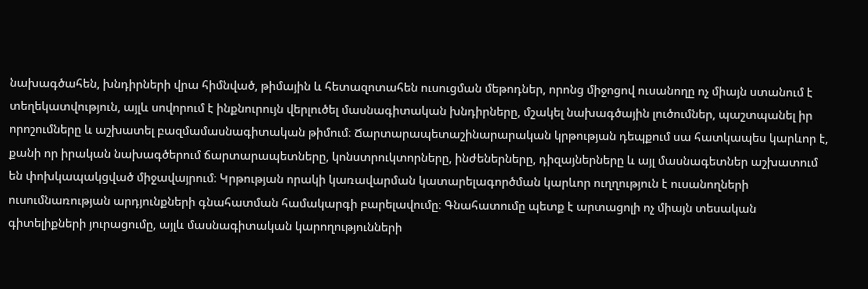նախագծահեն, խնդիրների վրա հիմնված, թիմային և հետազոտահեն ուսուցման մեթոդներ, որոնց միջոցով ուսանողը ոչ միայն ստանում է տեղեկատվություն, այլև սովորում է ինքնուրույն վերլուծել մասնագիտական խնդիրները, մշակել նախագծային լուծումներ, պաշտպանել իր որոշումները և աշխատել բազմամասնագիտական թիմում։ Ճարտարապետաշինարարական կրթության դեպքում սա հատկապես կարևոր է, քանի որ իրական նախագծերում ճարտարապետները, կոնստրուկտորները, ինժեներները, դիզայներները և այլ մասնագետներ աշխատում են փոխկապակցված միջավայրում։ Կրթության որակի կառավարման կատարելագործման կարևոր ուղղություն է ուսանողների ուսումնառության արդյունքների գնահատման համակարգի բարելավումը։ Գնահատումը պետք է արտացոլի ոչ միայն տեսական գիտելիքների յուրացումը, այլև մասնագիտական կարողությունների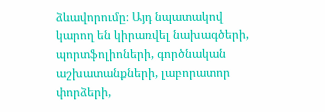ձևավորումը։ Այդ նպատակով կարող են կիրառվել նախագծերի, պորտֆոլիոների, գործնական աշխատանքների, լաբորատոր փորձերի,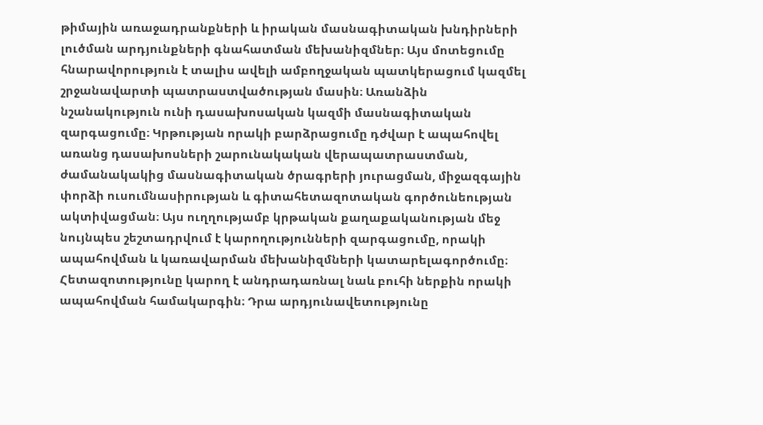թիմային առաջադրանքների և իրական մասնագիտական խնդիրների լուծման արդյունքների գնահատման մեխանիզմներ։ Այս մոտեցումը հնարավորություն է տալիս ավելի ամբողջական պատկերացում կազմել շրջանավարտի պատրաստվածության մասին։ Առանձին նշանակություն ունի դասախոսական կազմի մասնագիտական զարգացումը։ Կրթության որակի բարձրացումը դժվար է ապահովել առանց դասախոսների շարունակական վերապատրաստման, ժամանակակից մասնագիտական ծրագրերի յուրացման, միջազգային փորձի ուսումնասիրության և գիտահետազոտական գործունեության ակտիվացման։ Այս ուղղությամբ կրթական քաղաքականության մեջ նույնպես շեշտադրվում է կարողությունների զարգացումը, որակի ապահովման և կառավարման մեխանիզմների կատարելագործումը։ Հետազոտությունը կարող է անդրադառնալ նաև բուհի ներքին որակի ապահովման համակարգին։ Դրա արդյունավետությունը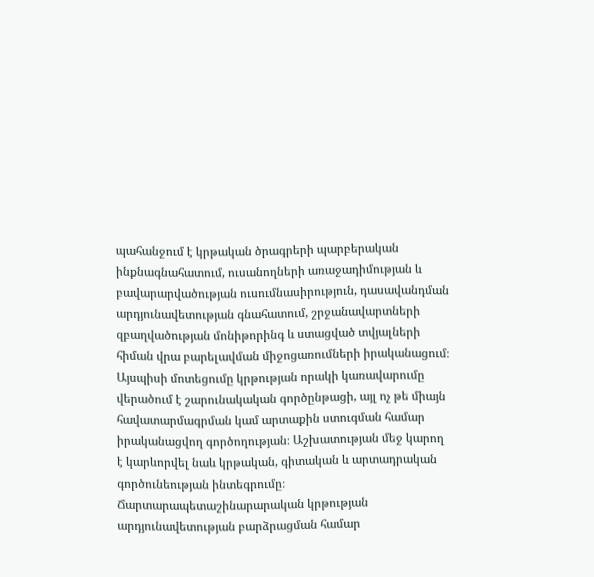պահանջում է կրթական ծրագրերի պարբերական ինքնագնահատում, ուսանողների առաջադիմության և բավարարվածության ուսումնասիրություն, դասավանդման արդյունավետության գնահատում, շրջանավարտների զբաղվածության մոնիթորինգ և ստացված տվյալների հիման վրա բարելավման միջոցառումների իրականացում։ Այսպիսի մոտեցումը կրթության որակի կառավարումը վերածում է շարունակական գործընթացի, այլ ոչ թե միայն հավատարմագրման կամ արտաքին ստուգման համար իրականացվող գործողության։ Աշխատության մեջ կարող է կարևորվել նաև կրթական, գիտական և արտադրական գործունեության ինտեգրումը։ Ճարտարապետաշինարարական կրթության արդյունավետության բարձրացման համար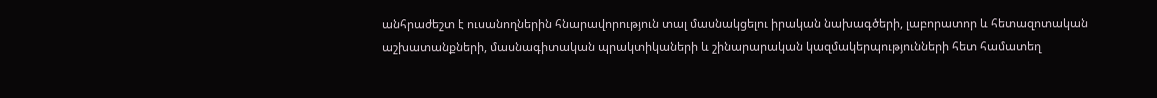անհրաժեշտ է ուսանողներին հնարավորություն տալ մասնակցելու իրական նախագծերի, լաբորատոր և հետազոտական աշխատանքների, մասնագիտական պրակտիկաների և շինարարական կազմակերպությունների հետ համատեղ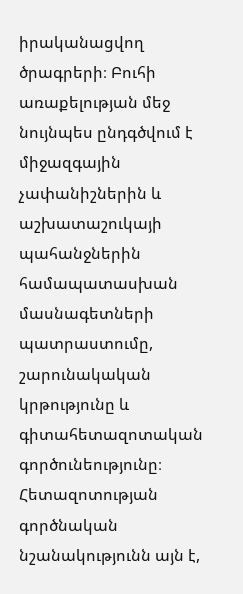իրականացվող ծրագրերի։ Բուհի առաքելության մեջ նույնպես ընդգծվում է միջազգային չափանիշներին և աշխատաշուկայի պահանջներին համապատասխան մասնագետների պատրաստումը, շարունակական կրթությունը և գիտահետազոտական գործունեությունը։ Հետազոտության գործնական նշանակությունն այն է,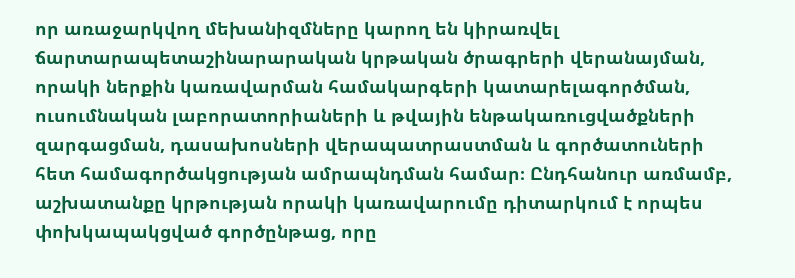որ առաջարկվող մեխանիզմները կարող են կիրառվել ճարտարապետաշինարարական կրթական ծրագրերի վերանայման, որակի ներքին կառավարման համակարգերի կատարելագործման, ուսումնական լաբորատորիաների և թվային ենթակառուցվածքների զարգացման, դասախոսների վերապատրաստման և գործատուների հետ համագործակցության ամրապնդման համար։ Ընդհանուր առմամբ, աշխատանքը կրթության որակի կառավարումը դիտարկում է որպես փոխկապակցված գործընթաց, որը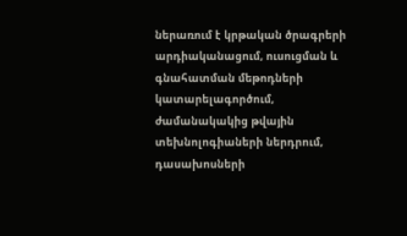ներառում է կրթական ծրագրերի արդիականացում, ուսուցման և գնահատման մեթոդների կատարելագործում, ժամանակակից թվային տեխնոլոգիաների ներդրում, դասախոսների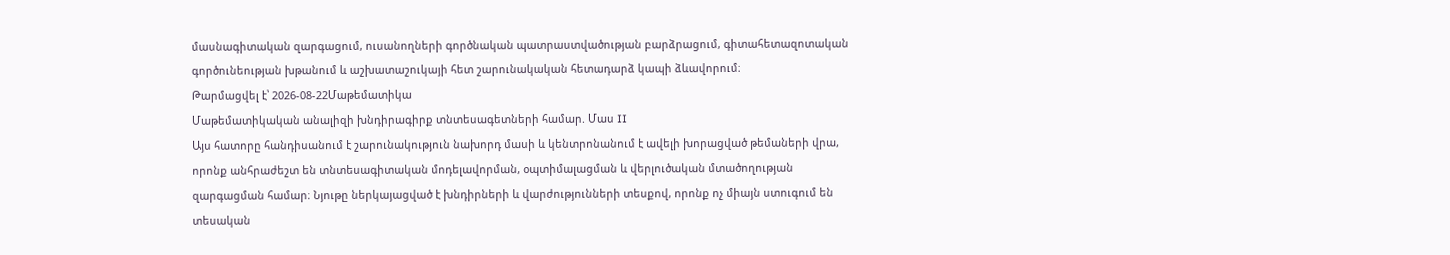մասնագիտական զարգացում, ուսանողների գործնական պատրաստվածության բարձրացում, գիտահետազոտական գործունեության խթանում և աշխատաշուկայի հետ շարունակական հետադարձ կապի ձևավորում։
Թարմացվել է՝ 2026-08-22Մաթեմատիկա
Մաթեմատիկական անալիզի խնդիրագիրք տնտեսագետների համար. Մաս II
Այս հատորը հանդիսանում է շարունակություն նախորդ մասի և կենտրոնանում է ավելի խորացված թեմաների վրա, որոնք անհրաժեշտ են տնտեսագիտական մոդելավորման, օպտիմալացման և վերլուծական մտածողության զարգացման համար։ Նյութը ներկայացված է խնդիրների և վարժությունների տեսքով, որոնք ոչ միայն ստուգում են տեսական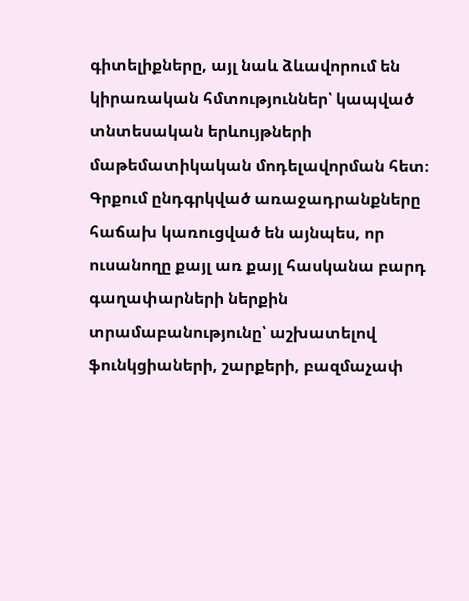գիտելիքները, այլ նաև ձևավորում են կիրառական հմտություններ՝ կապված տնտեսական երևույթների մաթեմատիկական մոդելավորման հետ։ Գրքում ընդգրկված առաջադրանքները հաճախ կառուցված են այնպես, որ ուսանողը քայլ առ քայլ հասկանա բարդ գաղափարների ներքին տրամաբանությունը՝ աշխատելով ֆունկցիաների, շարքերի, բազմաչափ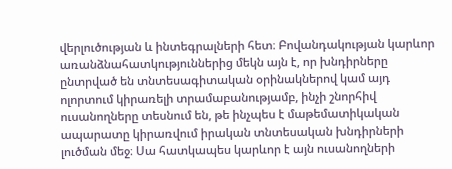վերլուծության և ինտեգրալների հետ։ Բովանդակության կարևոր առանձնահատկություններից մեկն այն է, որ խնդիրները ընտրված են տնտեսագիտական օրինակներով կամ այդ ոլորտում կիրառելի տրամաբանությամբ, ինչի շնորհիվ ուսանողները տեսնում են, թե ինչպես է մաթեմատիկական ապարատը կիրառվում իրական տնտեսական խնդիրների լուծման մեջ։ Սա հատկապես կարևոր է այն ուսանողների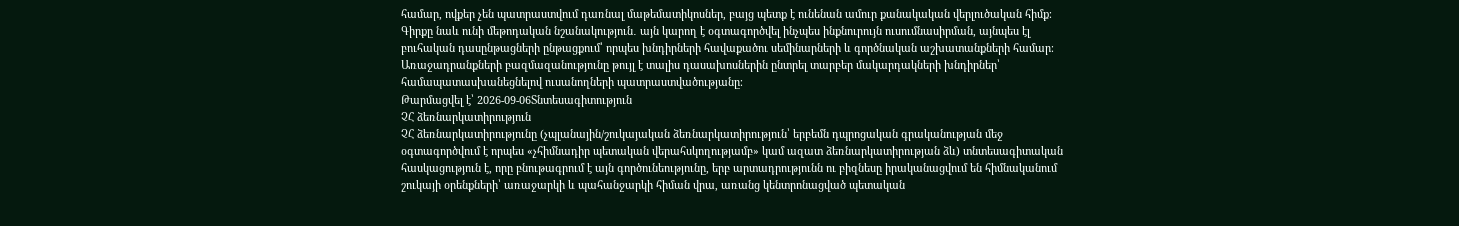համար, ովքեր չեն պատրաստվում դառնալ մաթեմատիկոսներ, բայց պետք է ունենան ամուր քանակական վերլուծական հիմք։ Գիրքը նաև ունի մեթոդական նշանակություն․ այն կարող է օգտագործվել ինչպես ինքնուրույն ուսումնասիրման, այնպես էլ բուհական դասընթացների ընթացքում՝ որպես խնդիրների հավաքածու սեմինարների և գործնական աշխատանքների համար։ Առաջադրանքների բազմազանությունը թույլ է տալիս դասախոսներին ընտրել տարբեր մակարդակների խնդիրներ՝ համապատասխանեցնելով ուսանողների պատրաստվածությանը։
Թարմացվել է՝ 2026-09-06Տնտեսագիտություն
ՉՀ ձեռնարկատիրություն
ՉՀ ձեռնարկատիրությունը (չպլանային/շուկայական ձեռնարկատիրություն՝ երբեմն դպրոցական գրականության մեջ օգտագործվում է որպես «չհիմնադիր պետական վերահսկողությամբ» կամ ազատ ձեռնարկատիրության ձև) տնտեսագիտական հասկացություն է, որը բնութագրում է այն գործունեությունը, երբ արտադրությունն ու բիզնեսը իրականացվում են հիմնականում շուկայի օրենքների՝ առաջարկի և պահանջարկի հիման վրա, առանց կենտրոնացված պետական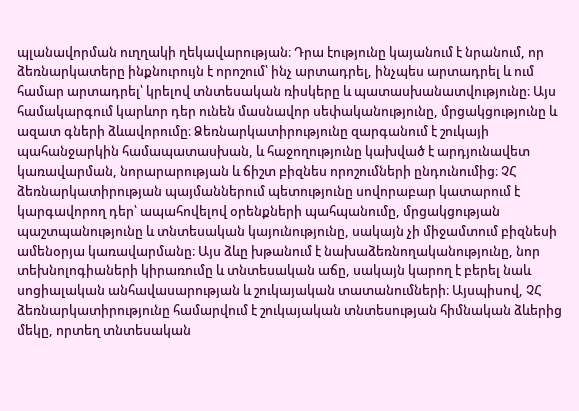պլանավորման ուղղակի ղեկավարության։ Դրա էությունը կայանում է նրանում, որ ձեռնարկատերը ինքնուրույն է որոշում՝ ինչ արտադրել, ինչպես արտադրել և ում համար արտադրել՝ կրելով տնտեսական ռիսկերը և պատասխանատվությունը։ Այս համակարգում կարևոր դեր ունեն մասնավոր սեփականությունը, մրցակցությունը և ազատ գների ձևավորումը։ Ձեռնարկատիրությունը զարգանում է շուկայի պահանջարկին համապատասխան, և հաջողությունը կախված է արդյունավետ կառավարման, նորարարության և ճիշտ բիզնես որոշումների ընդունումից։ ՉՀ ձեռնարկատիրության պայմաններում պետությունը սովորաբար կատարում է կարգավորող դեր՝ ապահովելով օրենքների պահպանումը, մրցակցության պաշտպանությունը և տնտեսական կայունությունը, սակայն չի միջամտում բիզնեսի ամենօրյա կառավարմանը։ Այս ձևը խթանում է նախաձեռնողականությունը, նոր տեխնոլոգիաների կիրառումը և տնտեսական աճը, սակայն կարող է բերել նաև սոցիալական անհավասարության և շուկայական տատանումների։ Այսպիսով, ՉՀ ձեռնարկատիրությունը համարվում է շուկայական տնտեսության հիմնական ձևերից մեկը, որտեղ տնտեսական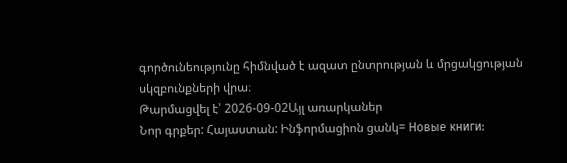գործունեությունը հիմնված է ազատ ընտրության և մրցակցության սկզբունքների վրա։
Թարմացվել է՝ 2026-09-02Այլ առարկաներ
Նոր գրքեր: Հայաստան: Ինֆորմացիոն ցանկ= Новые книги: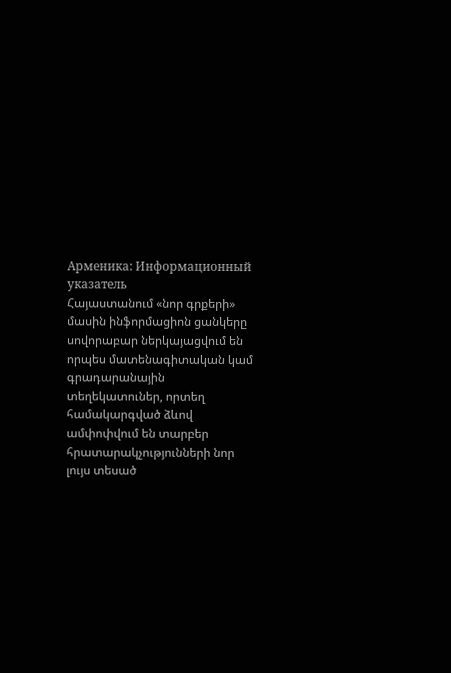Арменика: Информационный указатель
Հայաստանում «նոր գրքերի» մասին ինֆորմացիոն ցանկերը սովորաբար ներկայացվում են որպես մատենագիտական կամ գրադարանային տեղեկատուներ, որտեղ համակարգված ձևով ամփոփվում են տարբեր հրատարակչությունների նոր լույս տեսած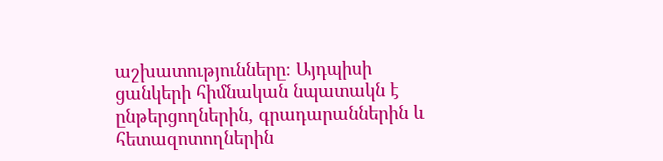աշխատությունները։ Այդպիսի ցանկերի հիմնական նպատակն է ընթերցողներին, գրադարաններին և հետազոտողներին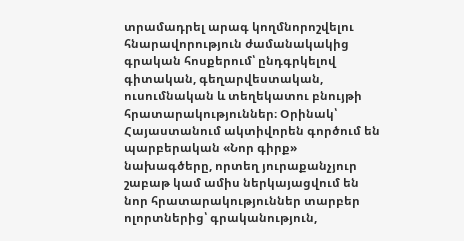տրամադրել արագ կողմնորոշվելու հնարավորություն ժամանակակից գրական հոսքերում՝ ընդգրկելով գիտական, գեղարվեստական, ուսումնական և տեղեկատու բնույթի հրատարակություններ։ Օրինակ՝ Հայաստանում ակտիվորեն գործում են պարբերական «Նոր գիրք» նախագծերը, որտեղ յուրաքանչյուր շաբաթ կամ ամիս ներկայացվում են նոր հրատարակություններ տարբեր ոլորտներից՝ գրականություն,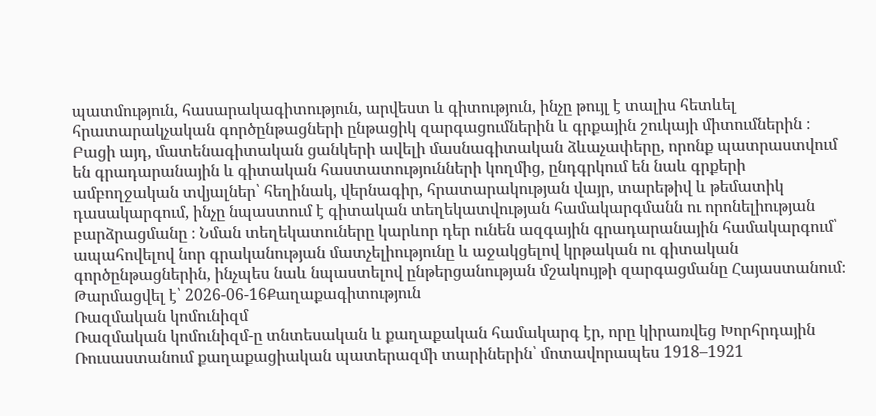պատմություն, հասարակագիտություն, արվեստ և գիտություն, ինչը թույլ է տալիս հետևել հրատարակչական գործընթացների ընթացիկ զարգացումներին և գրքային շուկայի միտումներին ։ Բացի այդ, մատենագիտական ցանկերի ավելի մասնագիտական ձևաչափերը, որոնք պատրաստվում են գրադարանային և գիտական հաստատությունների կողմից, ընդգրկում են նաև գրքերի ամբողջական տվյալներ՝ հեղինակ, վերնագիր, հրատարակության վայր, տարեթիվ և թեմատիկ դասակարգում, ինչը նպաստում է գիտական տեղեկատվության համակարգմանն ու որոնելիության բարձրացմանը ։ Նման տեղեկատուները կարևոր դեր ունեն ազգային գրադարանային համակարգում՝ ապահովելով նոր գրականության մատչելիությունը և աջակցելով կրթական ու գիտական գործընթացներին, ինչպես նաև նպաստելով ընթերցանության մշակույթի զարգացմանը Հայաստանում։
Թարմացվել է՝ 2026-06-16Քաղաքագիտություն
Ռազմական կոմունիզմ
Ռազմական կոմունիզմ-ը տնտեսական և քաղաքական համակարգ էր, որը կիրառվեց Խորհրդային Ռուսաստանում քաղաքացիական պատերազմի տարիներին՝ մոտավորապես 1918–1921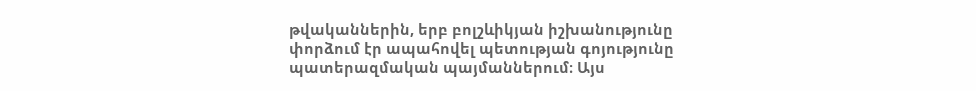թվականներին, երբ բոլշևիկյան իշխանությունը փորձում էր ապահովել պետության գոյությունը պատերազմական պայմաններում։ Այս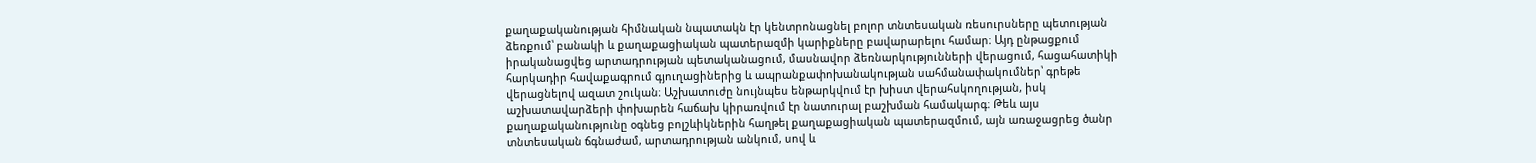քաղաքականության հիմնական նպատակն էր կենտրոնացնել բոլոր տնտեսական ռեսուրսները պետության ձեռքում՝ բանակի և քաղաքացիական պատերազմի կարիքները բավարարելու համար։ Այդ ընթացքում իրականացվեց արտադրության պետականացում, մասնավոր ձեռնարկությունների վերացում, հացահատիկի հարկադիր հավաքագրում գյուղացիներից և ապրանքափոխանակության սահմանափակումներ՝ գրեթե վերացնելով ազատ շուկան։ Աշխատուժը նույնպես ենթարկվում էր խիստ վերահսկողության, իսկ աշխատավարձերի փոխարեն հաճախ կիրառվում էր նատուրալ բաշխման համակարգ։ Թեև այս քաղաքականությունը օգնեց բոլշևիկներին հաղթել քաղաքացիական պատերազմում, այն առաջացրեց ծանր տնտեսական ճգնաժամ, արտադրության անկում, սով և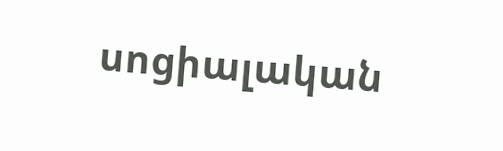սոցիալական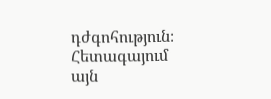դժգոհություն։ Հետագայում այն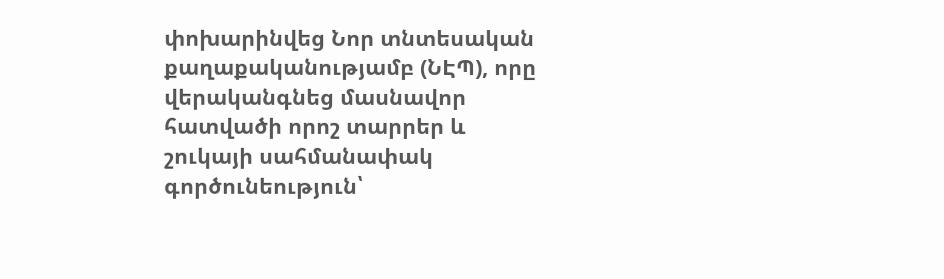փոխարինվեց Նոր տնտեսական քաղաքականությամբ (ՆԷՊ), որը վերականգնեց մասնավոր հատվածի որոշ տարրեր և շուկայի սահմանափակ գործունեություն՝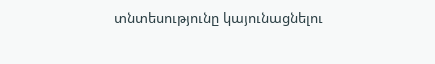տնտեսությունը կայունացնելու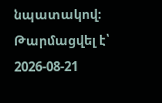նպատակով։
Թարմացվել է՝ 2026-08-21